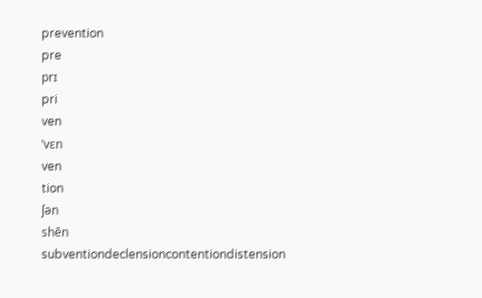prevention
pre
prɪ
pri
ven
ˈvɛn
ven
tion
ʃən
shēn
subventiondeclensioncontentiondistension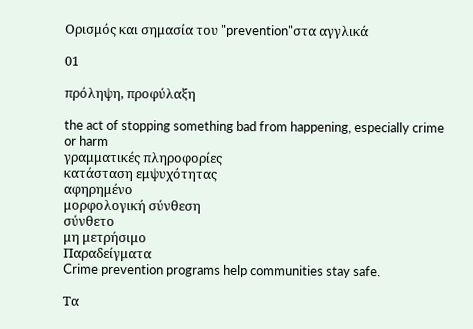Ορισμός και σημασία του "prevention"στα αγγλικά

01

πρόληψη, προφύλαξη

the act of stopping something bad from happening, especially crime or harm
γραμματικές πληροφορίες
κατάσταση εμψυχότητας
αφηρημένο
μορφολογική σύνθεση
σύνθετο
μη μετρήσιμο
Παραδείγματα
Crime prevention programs help communities stay safe.

Τα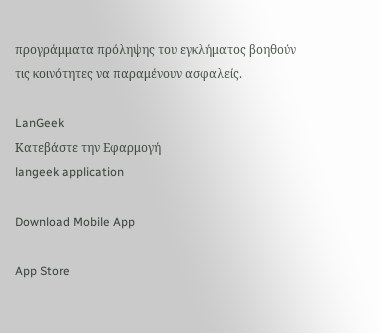προγράμματα πρόληψης του εγκλήματος βοηθούν τις κοινότητες να παραμένουν ασφαλείς.

LanGeek
Κατεβάστε την Εφαρμογή
langeek application

Download Mobile App

App Store